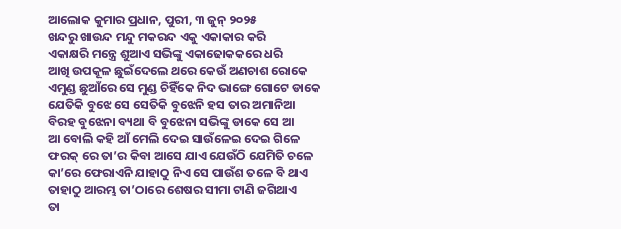ଆଲୋକ କୁମାର ପ୍ରଧାନ, ପୁରୀ, ୩ ଜୁନ୍ ୨୦୨୫
ଖନ୍ଦରୁ ଖାଉନ୍ଦ ମନ୍ଦୁ ମକରନ୍ଦ ଏକୁ ଏକାକାର କରି
ଏକାକ୍ଷରି ମନ୍ତ୍ରେ ଶୁଆଏ ସଭିଙ୍କୁ ଏକାଢୋକକରେ ଧରି
ଆଖି ଉପକୂଳ ଛୁଇଁଦେଲେ ଥରେ କେଉଁ ଅଣଚାଶ ରୋକେ
ଏମୁଣ୍ଡ ଛୁଆଁରେ ସେ ମୁଣ୍ଡ ଚିହିଁକେ ନିଦ ଭାଙ୍ଗେ ଗୋଟେ ଡାକେ
ଯେତିକି ବୁଝେ ସେ ସେତିକି ବୁଝେନି ହସ ତାର ଅମାନିଆ
ବିରହ ବୁଝେନା ବ୍ୟଥା ବି ବୁଝେନା ସଭିଙ୍କୁ ଡାକେ ସେ ଆ
ଆ ବୋଲି କହି ଆଁ ମେଲି ଦେଇ ସାଉଁଳେଇ ଦେଇ ଗିଳେ
ଫରକ୍ ରେ ତା’ର କିବା ଆସେ ଯାଏ ଯେଉଁଠି ଯେମିତି ଚଳେ
କା’ରେ ଫେରାଏନି ଯାହାଠୁ ନିଏ ସେ ପାଉଁଶ ତଳେ ବି ଥାଏ
ତାହାଠୁ ଆରମ୍ଭ ତା’ଠାରେ ଶେଷର ସୀମା ଟାଣି ଜଗିଥାଏ
ତା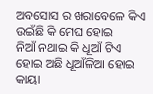ଅବସୋସ ର ଖରାବେଳେ କିଏ ଉଇଁଛି କି ମେଘ ହୋଇ
ନିଆଁ ନଥାଇ କି ଧୂଆଁ ଟିଏ ହୋଇ ଅଛି ଧୂଆଁଳିଆ ହୋଇ
କାୟା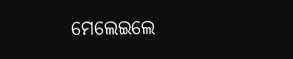ମେଲେଇଲେ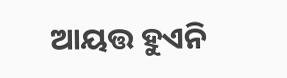ଆୟତ୍ତ ହୁଏନି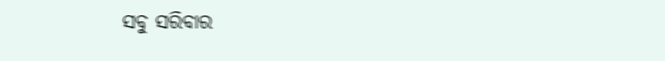ସବୁ ସରିବାର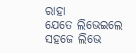ରାହା
ଯେତେ ଲିଭେଇଲେ ସହଜେ ଲିଭେ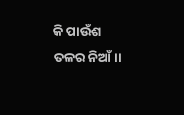କି ପାଉଁଶ ତଳର ନିଆଁ।।